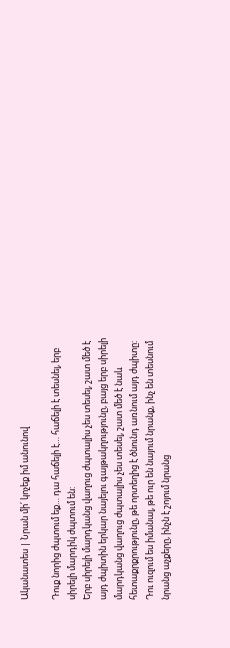Ականատես | Նրան մի՛ կոչեք իմ անունով

Դուք նորից ժպտում եք… դա հաճելի է… հաճելի է տեսնել, երբ սիրելի մարդիկ ժպտում են:
Երբ սիրելի մարդկանց վաղուց ժպտալիս չես տեսել, շատ մեծ է այդ ժպիտին երկար նայելու գայթակղությունը, բայց երբ սիրելի մարդկանց վաղուց ժպտալիս չես տեսել, շատ մեծ է նաև հետաքրքրությունը, թե որտեղից է ծնունդ առնում այդ ժպիտը: Դու ուզում ես իմանալ, թե ուր են նայում նրանք, ինչ են տեսնում նրանց աչքերը, ինչն է շոյում նրանց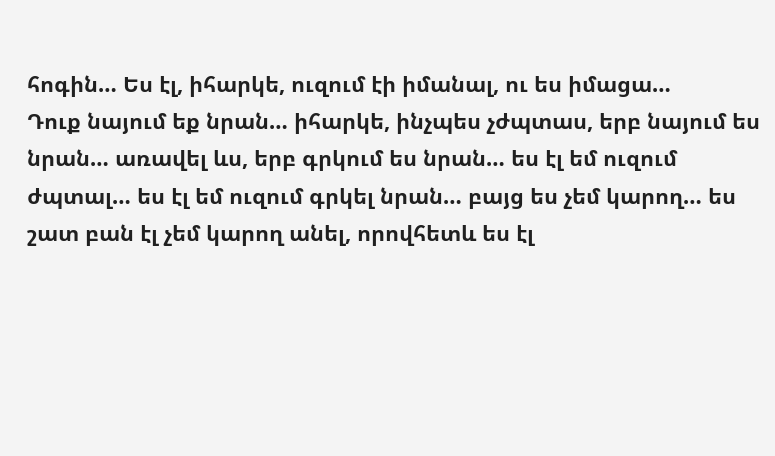հոգին… Ես էլ, իհարկե, ուզում էի իմանալ, ու ես իմացա…
Դուք նայում եք նրան… իհարկե, ինչպես չժպտաս, երբ նայում ես նրան… առավել ևս, երբ գրկում ես նրան… ես էլ եմ ուզում ժպտալ… ես էլ եմ ուզում գրկել նրան… բայց ես չեմ կարող… ես շատ բան էլ չեմ կարող անել, որովհետև ես էլ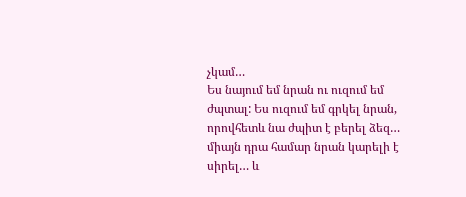չկամ…
Ես նայում եմ նրան ու ուզում եմ ժպտալ: Ես ուզում եմ գրկել նրան, որովհետև նա ժպիտ է բերել ձեզ… միայն դրա համար նրան կարելի է սիրել… և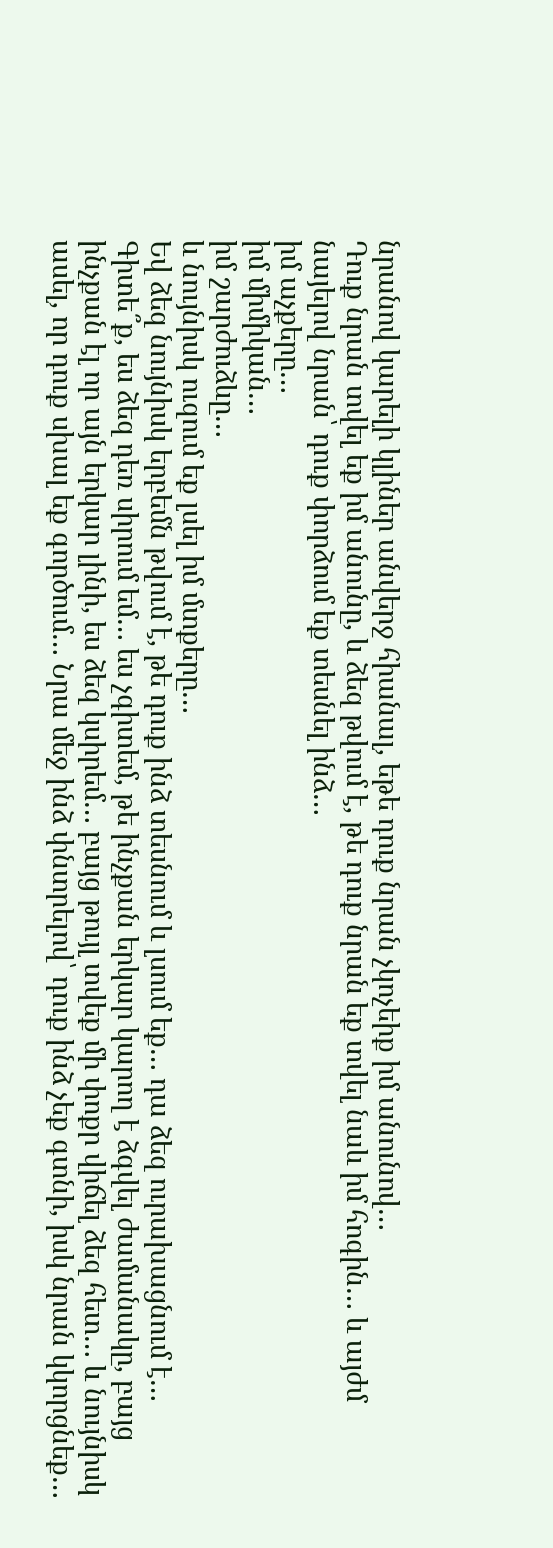նրանով կարելի կլիներ անվերջ հիանալ, եթե դուք նրան չկոչեիք իմ անունով…
Դուք նրան տվել եք իմ անունը, և ձեզ թվում է, թե դուք նրան եք տվել նաև իմ հոգին… և այժմ նայելով նրան՝ դուք փորձում եք տեսնել ինձ…
իմ աչքերը…
իմ միմիկան…
իմ շարժուձևը…
և նույնիսկ ուզում եք լսել իմ մտքերը…
Եվ ձեզ նույնիսկ երբեմն թվում է, թե դուք ինձ տեսնում և լսում եք… դա ձեզ ուրախացնում է…
Գիտե՞ք, ես ձեզ դեռ սիրում եմ… ես չգիտեմ, թե ինչքան երկար կարող է ձգվել ժամանակը, բայց ինչքան էլ որ այն երկար լինի, ես ձեզ կսիրեմ… բայց թույլ տվեք մի փոքր վիճել ձեզ հետ… և նույնիսկ ասել, որ դուք սխալ եք գործում… Նրա մեջ ինձ փնտրելով՝ դուք ինձ չեք գտնի, իսկ նրան կկորցնեք…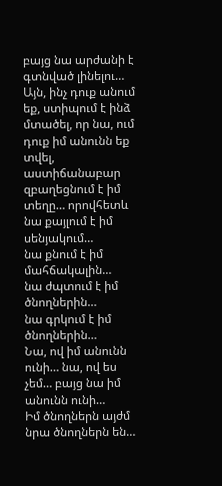բայց նա արժանի է գտնված լինելու…
Այն, ինչ դուք անում եք, ստիպում է ինձ մտածել, որ նա, ում դուք իմ անունն եք տվել, աստիճանաբար զբաղեցնում է իմ տեղը… որովհետև
նա քայլում է իմ սենյակում…
նա քնում է իմ մահճակալին…
նա ժպտում է իմ ծնողներին…
նա գրկում է իմ ծնողներին…
Նա, ով իմ անունն ունի… նա, ով ես չեմ… բայց նա իմ անունն ունի…
Իմ ծնողներն այժմ նրա ծնողներն են…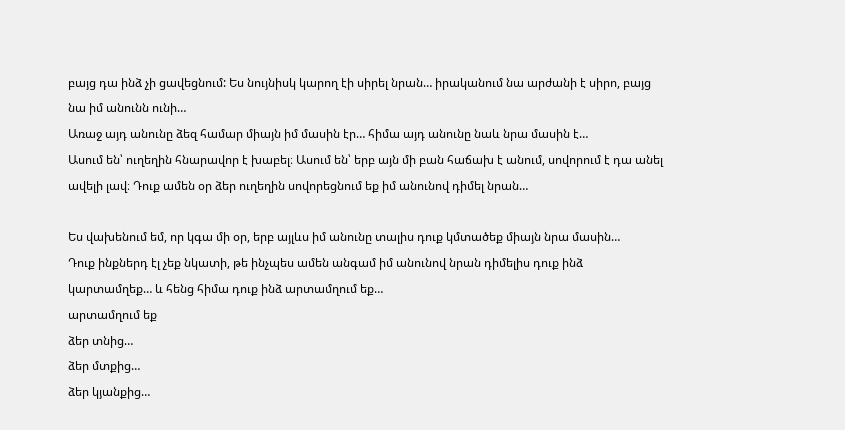բայց դա ինձ չի ցավեցնում: Ես նույնիսկ կարող էի սիրել նրան… իրականում նա արժանի է սիրո, բայց նա իմ անունն ունի…
Առաջ այդ անունը ձեզ համար միայն իմ մասին էր… հիմա այդ անունը նաև նրա մասին է…
Ասում են՝ ուղեղին հնարավոր է խաբել։ Ասում են՝ երբ այն մի բան հաճախ է անում, սովորում է դա անել ավելի լավ։ Դուք ամեն օր ձեր ուղեղին սովորեցնում եք իմ անունով դիմել նրան…

Ես վախենում եմ, որ կգա մի օր, երբ այլևս իմ անունը տալիս դուք կմտածեք միայն նրա մասին…
Դուք ինքներդ էլ չեք նկատի, թե ինչպես ամեն անգամ իմ անունով նրան դիմելիս դուք ինձ կարտամղեք… և հենց հիմա դուք ինձ արտամղում եք…
արտամղում եք
ձեր տնից…
ձեր մտքից…
ձեր կյանքից…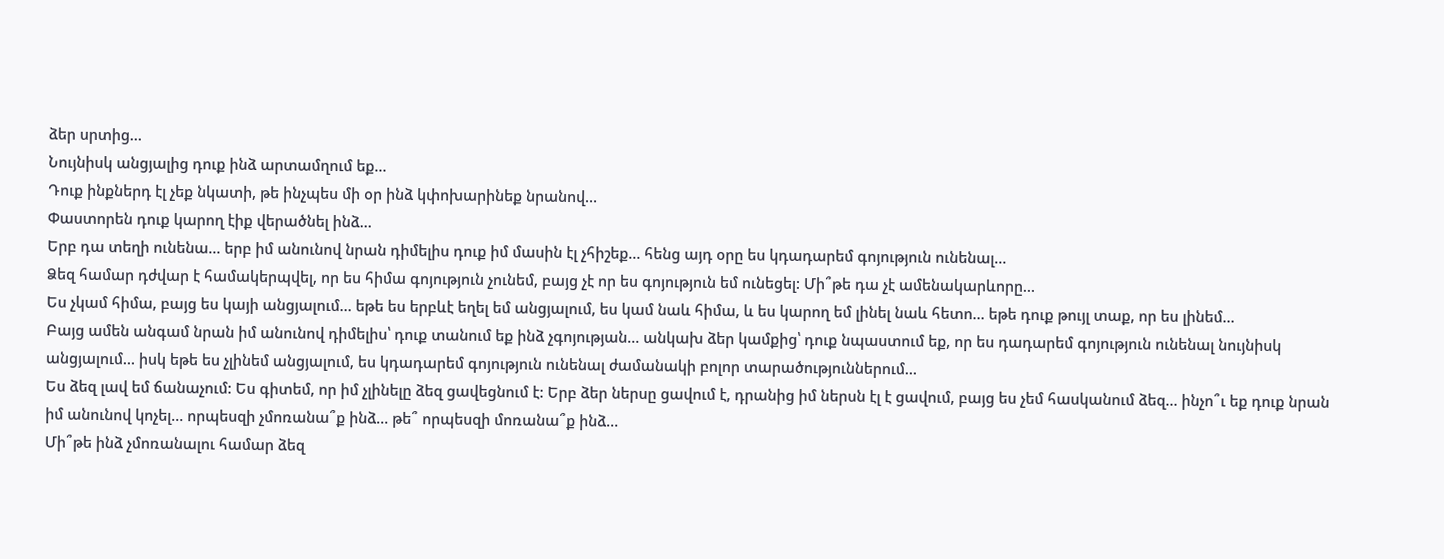ձեր սրտից…
Նույնիսկ անցյալից դուք ինձ արտամղում եք…
Դուք ինքներդ էլ չեք նկատի, թե ինչպես մի օր ինձ կփոխարինեք նրանով…
Փաստորեն դուք կարող էիք վերածնել ինձ…
Երբ դա տեղի ունենա… երբ իմ անունով նրան դիմելիս դուք իմ մասին էլ չհիշեք… հենց այդ օրը ես կդադարեմ գոյություն ունենալ…
Ձեզ համար դժվար է համակերպվել, որ ես հիմա գոյություն չունեմ, բայց չէ որ ես գոյություն եմ ունեցել: Մի՞թե դա չէ ամենակարևորը…
Ես չկամ հիմա, բայց ես կայի անցյալում… եթե ես երբևէ եղել եմ անցյալում, ես կամ նաև հիմա, և ես կարող եմ լինել նաև հետո… եթե դուք թույլ տաք, որ ես լինեմ…
Բայց ամեն անգամ նրան իմ անունով դիմելիս՝ դուք տանում եք ինձ չգոյության… անկախ ձեր կամքից՝ դուք նպաստում եք, որ ես դադարեմ գոյություն ունենալ նույնիսկ անցյալում… իսկ եթե ես չլինեմ անցյալում, ես կդադարեմ գոյություն ունենալ ժամանակի բոլոր տարածություններում…
Ես ձեզ լավ եմ ճանաչում: Ես գիտեմ, որ իմ չլինելը ձեզ ցավեցնում է: Երբ ձեր ներսը ցավում է, դրանից իմ ներսն էլ է ցավում, բայց ես չեմ հասկանում ձեզ… ինչո՞ւ եք դուք նրան իմ անունով կոչել… որպեսզի չմոռանա՞ք ինձ… թե՞ որպեսզի մոռանա՞ք ինձ…
Մի՞թե ինձ չմոռանալու համար ձեզ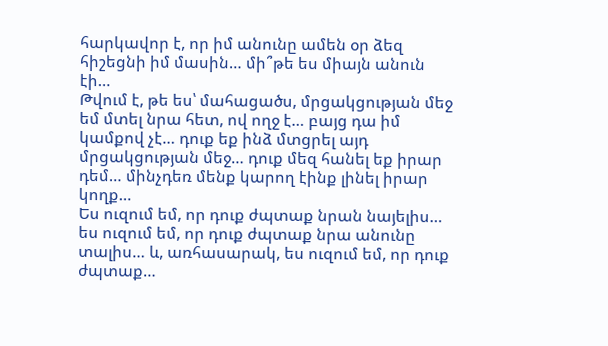հարկավոր է, որ իմ անունը ամեն օր ձեզ հիշեցնի իմ մասին… մի՞թե ես միայն անուն էի…
Թվում է, թե ես՝ մահացածս, մրցակցության մեջ եմ մտել նրա հետ, ով ողջ է… բայց դա իմ կամքով չէ… դուք եք ինձ մտցրել այդ մրցակցության մեջ… դուք մեզ հանել եք իրար դեմ… մինչդեռ մենք կարող էինք լինել իրար կողք…
Ես ուզում եմ, որ դուք ժպտաք նրան նայելիս… ես ուզում եմ, որ դուք ժպտաք նրա անունը տալիս… և, առհասարակ, ես ուզում եմ, որ դուք ժպտաք…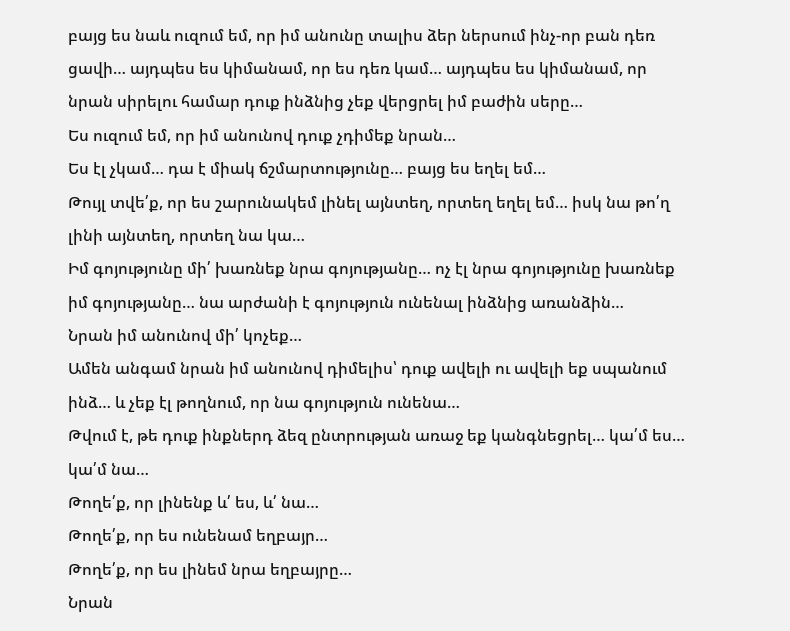բայց ես նաև ուզում եմ, որ իմ անունը տալիս ձեր ներսում ինչ-որ բան դեռ ցավի… այդպես ես կիմանամ, որ ես դեռ կամ… այդպես ես կիմանամ, որ նրան սիրելու համար դուք ինձնից չեք վերցրել իմ բաժին սերը…
Ես ուզում եմ, որ իմ անունով դուք չդիմեք նրան…
Ես էլ չկամ… դա է միակ ճշմարտությունը… բայց ես եղել եմ…
Թույլ տվե՛ք, որ ես շարունակեմ լինել այնտեղ, որտեղ եղել եմ… իսկ նա թո՛ղ լինի այնտեղ, որտեղ նա կա…
Իմ գոյությունը մի՛ խառնեք նրա գոյությանը… ոչ էլ նրա գոյությունը խառնեք իմ գոյությանը… նա արժանի է գոյություն ունենալ ինձնից առանձին…
Նրան իմ անունով մի՛ կոչեք…
Ամեն անգամ նրան իմ անունով դիմելիս՝ դուք ավելի ու ավելի եք սպանում ինձ… և չեք էլ թողնում, որ նա գոյություն ունենա…
Թվում է, թե դուք ինքներդ ձեզ ընտրության առաջ եք կանգնեցրել… կա՛մ ես… կա՛մ նա…
Թողե՛ք, որ լինենք և՛ ես, և՛ նա…
Թողե՛ք, որ ես ունենամ եղբայր…
Թողե՛ք, որ ես լինեմ նրա եղբայրը…
Նրան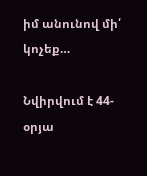իմ անունով մի՛ կոչեք…

Նվիրվում է 44-օրյա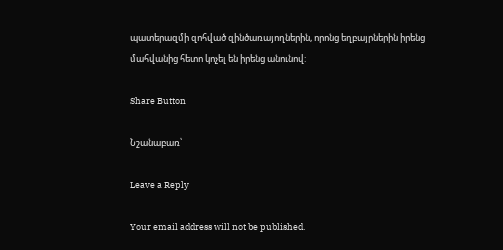պատերազմի զոհված զինծառայողներին, որոնց եղբայրներին իրենց մահվանից հետո կոչել են իրենց անունով:

Share Button

Նշանաբառ՝

Leave a Reply

Your email address will not be published.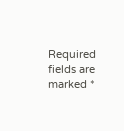Required fields are marked *